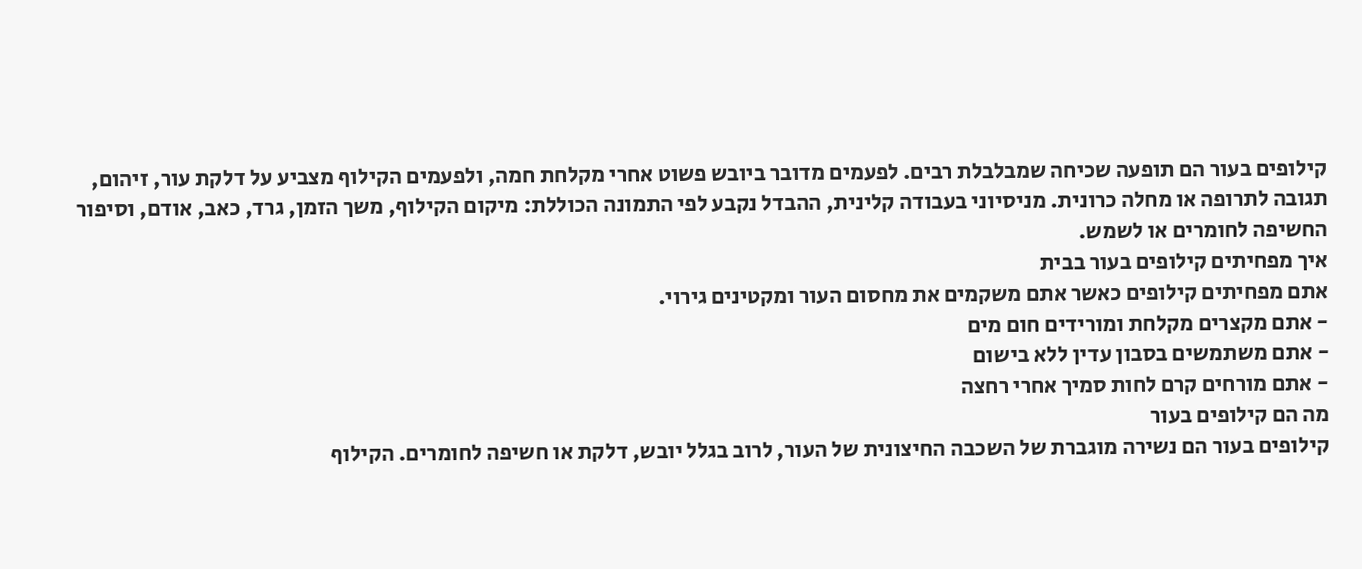קילופים בעור הם תופעה שכיחה שמבלבלת רבים. לפעמים מדובר ביובש פשוט אחרי מקלחת חמה, ולפעמים הקילוף מצביע על דלקת עור, זיהום, תגובה לתרופה או מחלה כרונית. מניסיוני בעבודה קלינית, ההבדל נקבע לפי התמונה הכוללת: מיקום הקילוף, משך הזמן, גרד, כאב, אודם, וסיפור החשיפה לחומרים או לשמש.
איך מפחיתים קילופים בעור בבית
אתם מפחיתים קילופים כאשר אתם משקמים את מחסום העור ומקטינים גירוי.
- אתם מקצרים מקלחת ומורידים חום מים
- אתם משתמשים בסבון עדין ללא בישום
- אתם מורחים קרם לחות סמיך אחרי רחצה
מה הם קילופים בעור
קילופים בעור הם נשירה מוגברת של השכבה החיצונית של העור, לרוב בגלל יובש, דלקת או חשיפה לחומרים. הקילוף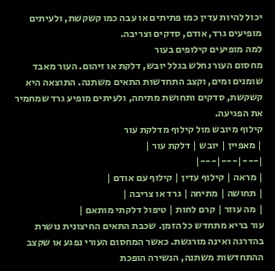יכול להיות עדין כמו פתיתים או עבה כמו קשקשת, ולעיתים מופיעים גרד, אודם, סדקים וצריבה.
למה מופיעים קילופים בעור
מחסום העור נחלש בגלל יובש, דלקת או זיהום. העור מאבד שומנים ומים, וקצב התחדשות התאים משתנה. התוצאה היא קשקשת, סדקים ותחושת מתיחה, ולעיתים מופיע גרד שמחמיר את הפגיעה.
קילוף מיובש מול קילוף מדלקת עור
| מאפיין | יובש | דלקת עור |
|---|---|---|
| מראה | קילוף עדין | קילוף עם אודם |
| תחושה | מתיחה | גרד או צריבה |
| מה עוזר | קרם לחות | טיפול דלקתי מותאם |
עור בריא מתחדש כל הזמן. שכבת התאים החיצונית נושרת בהדרגה ואינה מורגשת. כאשר המחסום העורי נפגע או שקצב ההתחדשות משתנה, הנשירה הופכת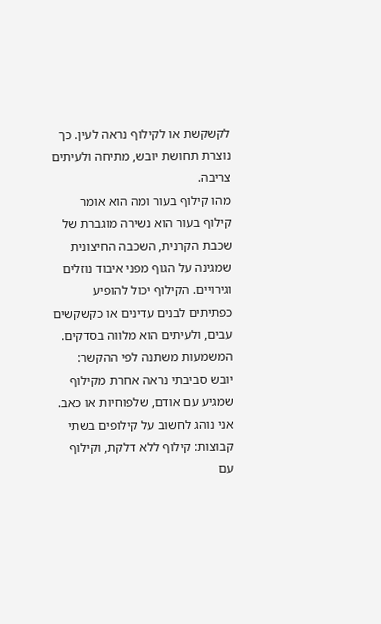לקשקשת או לקילוף נראה לעין. כך נוצרת תחושת יובש, מתיחה ולעיתים צריבה.
מהו קילוף בעור ומה הוא אומר
קילוף בעור הוא נשירה מוגברת של שכבת הקרנית, השכבה החיצונית שמגינה על הגוף מפני איבוד נוזלים וגירויים. הקילוף יכול להופיע כפתיתים לבנים עדינים או כקשקשים עבים, ולעיתים הוא מלווה בסדקים. המשמעות משתנה לפי ההקשר: יובש סביבתי נראה אחרת מקילוף שמגיע עם אודם, שלפוחיות או כאב.
אני נוהג לחשוב על קילופים בשתי קבוצות: קילוף ללא דלקת, וקילוף עם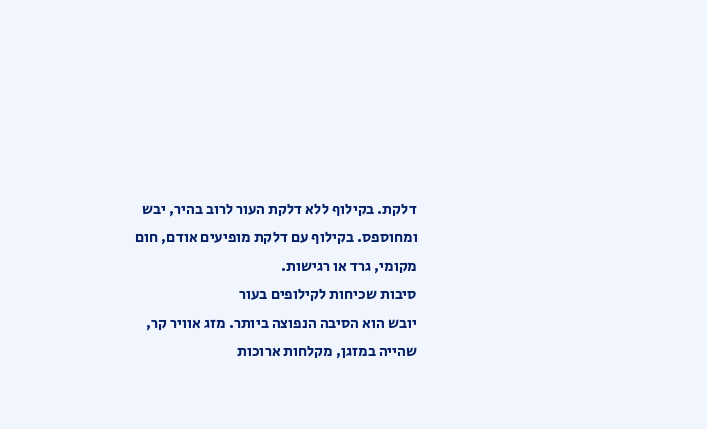דלקת. בקילוף ללא דלקת העור לרוב בהיר, יבש ומחוספס. בקילוף עם דלקת מופיעים אודם, חום מקומי, גרד או רגישות.
סיבות שכיחות לקילופים בעור
יובש הוא הסיבה הנפוצה ביותר. מזג אוויר קר, שהייה במזגן, מקלחות ארוכות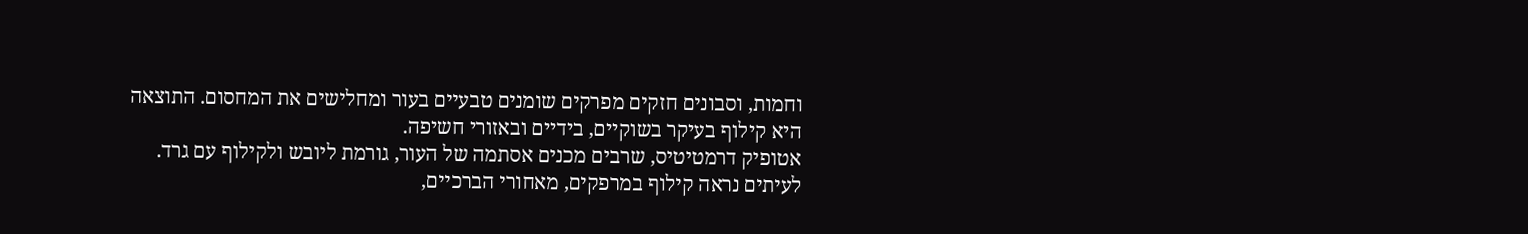וחמות, וסבונים חזקים מפרקים שומנים טבעיים בעור ומחלישים את המחסום. התוצאה היא קילוף בעיקר בשוקיים, בידיים ובאזורי חשיפה.
אטופיק דרמטיטיס, שרבים מכנים אסתמה של העור, גורמת ליובש ולקילוף עם גרד. לעיתים נראה קילוף במרפקים, מאחורי הברכיים,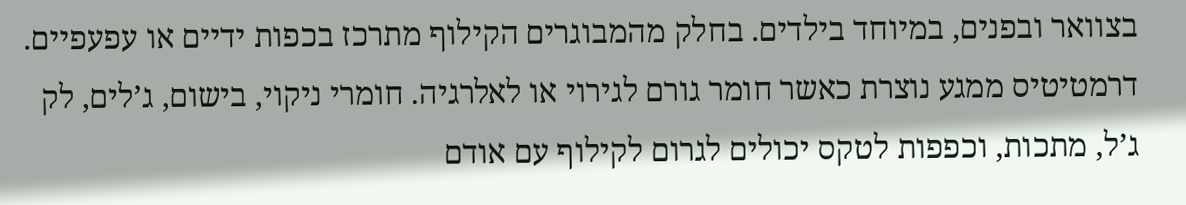בצוואר ובפנים, במיוחד בילדים. בחלק מהמבוגרים הקילוף מתרכז בכפות ידיים או עפעפיים.
דרמטיטיס ממגע נוצרת כאשר חומר גורם לגירוי או לאלרגיה. חומרי ניקוי, בישום, ג’לים, לק ג’ל, מתכות, וכפפות לטקס יכולים לגרום לקילוף עם אודם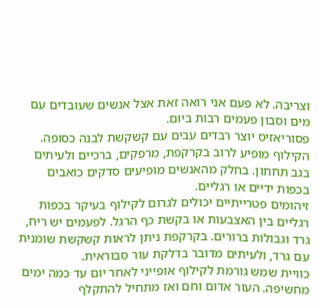וצריבה. לא פעם אני רואה זאת אצל אנשים שעובדים עם מים וסבון פעמים רבות ביום.
פסוריאזיס יוצר רבדים עבים עם קשקשת לבנה כסופה. הקילוף מופיע לרוב בקרקפת, מרפקים, ברכיים ולעיתים בגב תחתון. בחלק מהאנשים מופיעים סדקים כואבים בכפות ידיים או רגליים.
זיהומים פטרייתיים יכולים לגרום לקילוף בעיקר בכפות רגליים בין האצבעות או בקשת כף הרגל. לפעמים יש ריח, גרד וגבולות ברורים. בקרקפת ניתן לראות קשקשת שומנית עם גרד, ולעיתים מדובר בדלקת עור סבוראית.
כוויית שמש גורמת לקילוף אופייני לאחר יום עד כמה ימים מחשיפה. העור אדום וחם ואז מתחיל להתקלף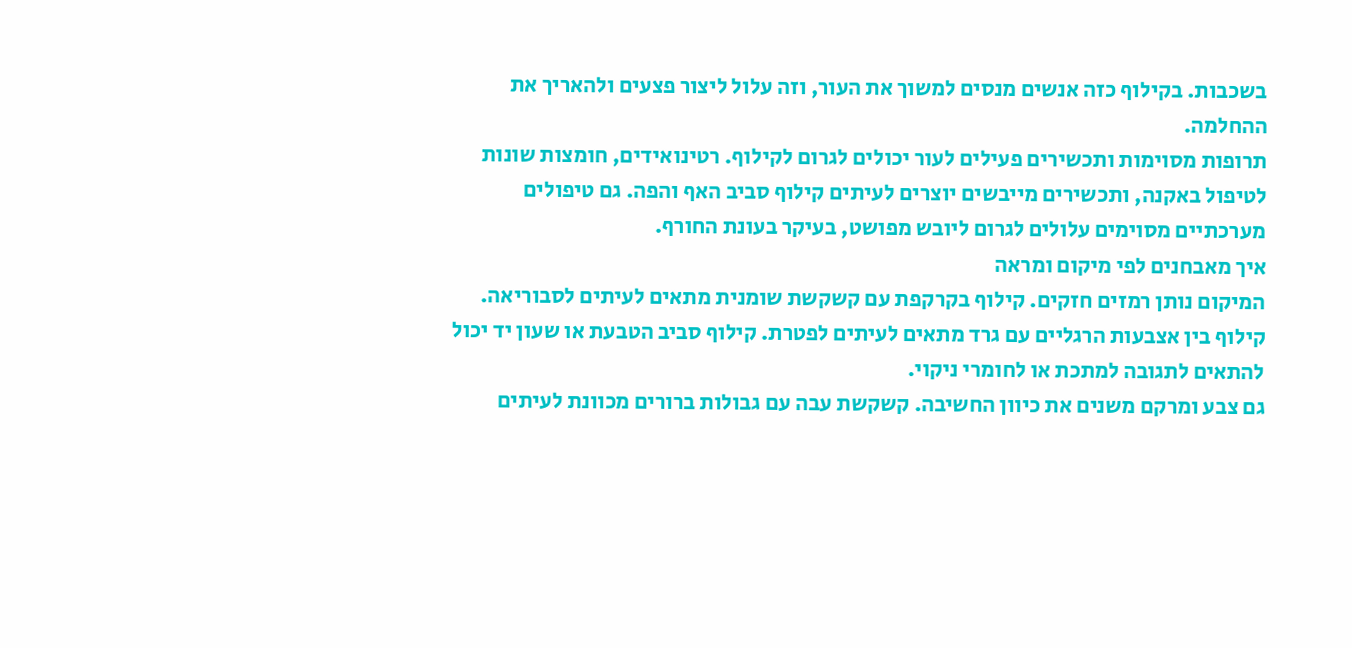בשכבות. בקילוף כזה אנשים מנסים למשוך את העור, וזה עלול ליצור פצעים ולהאריך את ההחלמה.
תרופות מסוימות ותכשירים פעילים לעור יכולים לגרום לקילוף. רטינואידים, חומצות שונות לטיפול באקנה, ותכשירים מייבשים יוצרים לעיתים קילוף סביב האף והפה. גם טיפולים מערכתיים מסוימים עלולים לגרום ליובש מפושט, בעיקר בעונת החורף.
איך מאבחנים לפי מיקום ומראה
המיקום נותן רמזים חזקים. קילוף בקרקפת עם קשקשת שומנית מתאים לעיתים לסבוריאה. קילוף בין אצבעות הרגליים עם גרד מתאים לעיתים לפטרת. קילוף סביב הטבעת או שעון יד יכול להתאים לתגובה למתכת או לחומרי ניקוי.
גם צבע ומרקם משנים את כיוון החשיבה. קשקשת עבה עם גבולות ברורים מכוונת לעיתים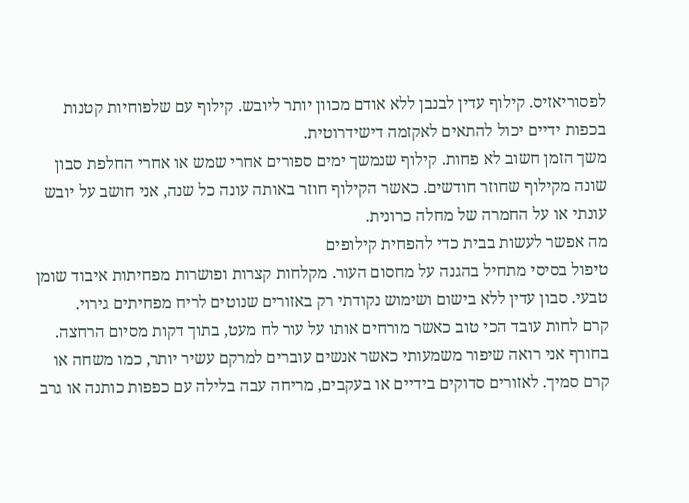לפסוריאזיס. קילוף עדין לבנבן ללא אודם מכוון יותר ליובש. קילוף עם שלפוחיות קטנות בכפות ידיים יכול להתאים לאקזמה דישידרוטית.
משך הזמן חשוב לא פחות. קילוף שנמשך ימים ספורים אחרי שמש או אחרי החלפת סבון שונה מקילוף שחוזר חודשים. כאשר הקילוף חוזר באותה עונה כל שנה, אני חושב על יובש עונתי או על החמרה של מחלה כרונית.
מה אפשר לעשות בבית כדי להפחית קילופים
טיפול בסיסי מתחיל בהגנה על מחסום העור. מקלחות קצרות ופושרות מפחיתות איבוד שומן טבעי. סבון עדין ללא בישום ושימוש נקודתי רק באזורים שנוטים לריח מפחיתים גירוי.
קרם לחות עובד הכי טוב כאשר מורחים אותו על עור לח מעט, בתוך דקות מסיום הרחצה. בחורף אני רואה שיפור משמעותי כאשר אנשים עוברים למרקם עשיר יותר, כמו משחה או קרם סמיך. לאזורים סדוקים בידיים או בעקבים, מריחה עבה בלילה עם כפפות כותנה או גרב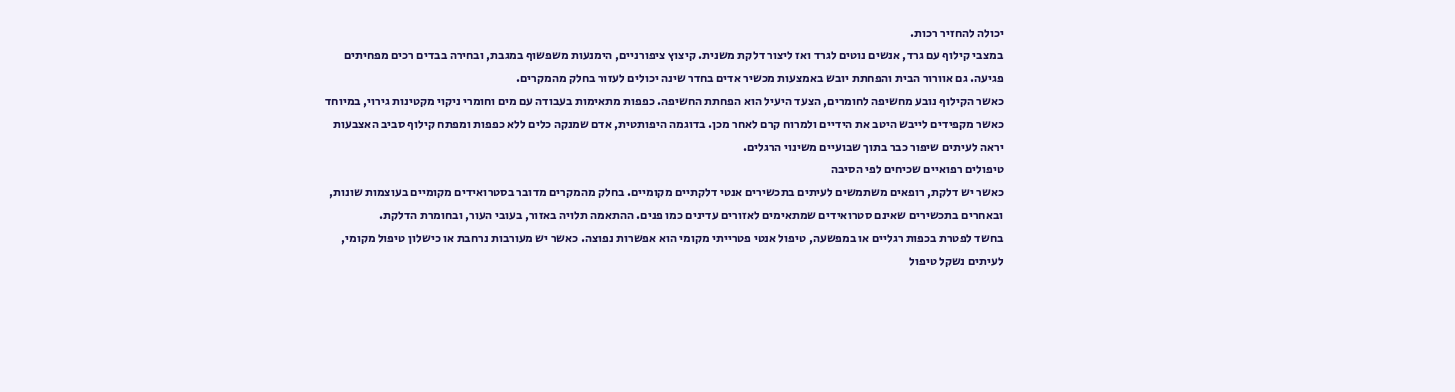יכולה להחזיר רכות.
במצבי קילוף עם גרד, אנשים נוטים לגרד ואז ליצור דלקת משנית. קיצוץ ציפורניים, הימנעות משפשוף במגבת, ובחירה בבדים רכים מפחיתים פגיעה. גם אוורור הבית והפחתת יובש באמצעות מכשיר אדים בחדר שינה יכולים לעזור בחלק מהמקרים.
כאשר הקילוף נובע מחשיפה לחומרים, הצעד היעיל הוא הפחתת החשיפה. כפפות מתאימות בעבודה עם מים וחומרי ניקוי מקטינות גירוי, במיוחד כאשר מקפידים לייבש היטב את הידיים ולמרוח קרם לאחר מכן. בדוגמה היפותטית, אדם שמנקה כלים ללא כפפות ומפתח קילוף סביב האצבעות יראה לעיתים שיפור כבר בתוך שבועיים משינוי הרגלים.
טיפולים רפואיים שכיחים לפי הסיבה
כאשר יש דלקת, רופאים משתמשים לעיתים בתכשירים אנטי דלקתיים מקומיים. בחלק מהמקרים מדובר בסטרואידים מקומיים בעוצמות שונות, ובאחרים בתכשירים שאינם סטרואידים שמתאימים לאזורים עדינים כמו פנים. ההתאמה תלויה באזור, בעובי העור, ובחומרת הדלקת.
בחשד לפטרת בכפות רגליים או במפשעה, טיפול אנטי פטרייתי מקומי הוא אפשרות נפוצה. כאשר יש מעורבות נרחבת או כישלון טיפול מקומי, לעיתים נשקל טיפול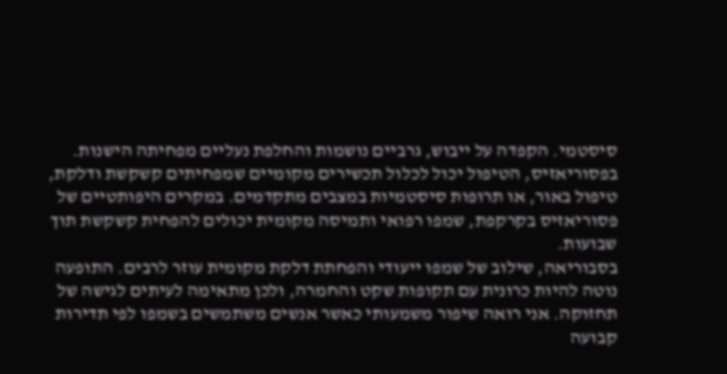סיסטמי. הקפדה על ייבוש, גרביים נושמות והחלפת נעליים מפחיתה הישנות.
בפסוריאזיס, הטיפול יכול לכלול תכשירים מקומיים שמפחיתים קשקשת ודלקת, טיפול באור, או תרופות סיסטמיות במצבים מתקדמים. במקרים היפותטיים של פסוריאזיס בקרקפת, שמפו רפואי ותמיסה מקומית יכולים להפחית קשקשת תוך שבועות.
בסבוריאה, שילוב של שמפו ייעודי והפחתת דלקת מקומית עוזר לרבים. התופעה נוטה להיות כרונית עם תקופות שקט והחמרה, ולכן מתאימה לעיתים לגישה של תחזוקה. אני רואה שיפור משמעותי כאשר אנשים משתמשים בשמפו לפי תדירות קבועה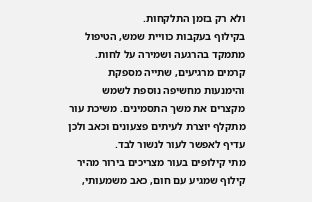ולא רק בזמן התלקחות.
בקילוף בעקבות כוויית שמש, הטיפול מתמקד בהרגעה ושמירה על לחות. קרמים מרגיעים, שתייה מספקת והימנעות מחשיפה נוספת לשמש מקצרים את משך התסמינים. משיכת עור מתקלף יוצרת לעיתים פצעונים וכאב ולכן עדיף לאפשר לעור לנשור לבד.
מתי קילופים בעור מצריכים בירור מהיר
קילוף שמגיע עם חום, כאב משמעותי,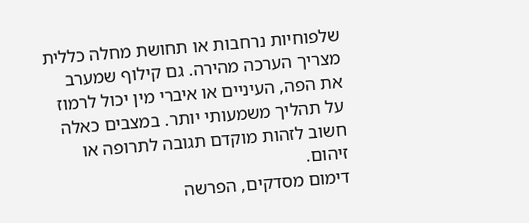שלפוחיות נרחבות או תחושת מחלה כללית מצריך הערכה מהירה. גם קילוף שמערב את הפה, העיניים או איברי מין יכול לרמוז על תהליך משמעותי יותר. במצבים כאלה חשוב לזהות מוקדם תגובה לתרופה או זיהום.
דימום מסדקים, הפרשה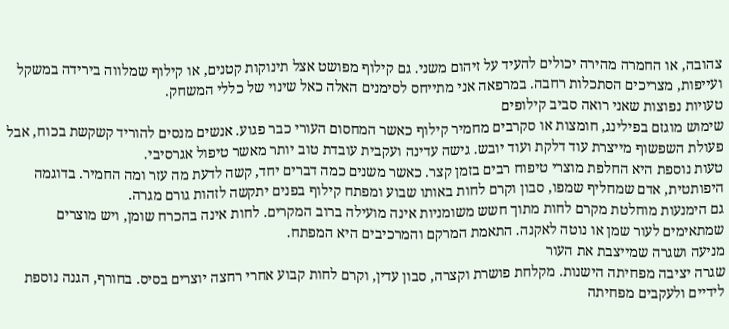צהובה, או החמרה מהירה יכולים להעיד על זיהום משני. גם קילוף מפושט אצל תינוקות קטנים, או קילוף שמלווה בירידה במשקל ועייפות, מצריכים הסתכלות רחבה. במרפאה אני מתייחס לסימנים האלה כאל שינוי של כללי המשחק.
טעויות נפוצות שאני רואה סביב קילופים
שימוש מוגזם בפילינג, חומצות או סקרבים מחמיר קילוף כאשר המחסום העורי כבר פגוע. אנשים מנסים להוריד קשקשת בכוח, אבל פעולת השפשוף מייצרת עוד דלקת ועוד יובש. גישה עדינה ועקבית עובדת טוב יותר מאשר טיפול אגרסיבי.
טעות נוספת היא החלפת מוצרי טיפוח רבים בזמן קצר. כאשר משנים כמה דברים יחד, קשה לדעת מה עזר ומה החמיר. בדוגמה היפותטית, אדם שמחליף שמפו, סבון וקרם לחות באותו שבוע ומפתח קילוף בפנים יתקשה לזהות גורם מגרה.
גם הימנעות מוחלטת מקרם לחות מתוך חשש משומניות אינה מועילה ברוב המקרים. לחות אינה בהכרח שומן, ויש מוצרים שמתאימים לעור שמן או נוטה לאקנה. התאמת המרקם והמרכיבים היא המפתח.
מניעה ושגרה שמייצבת את העור
שגרה יציבה מפחיתה הישנות. מקלחת פושרת וקצרה, סבון עדין, וקרם לחות קבוע אחרי רחצה יוצרים בסיס. בחורף, הגנה נוספת לידיים ולעקבים מפחיתה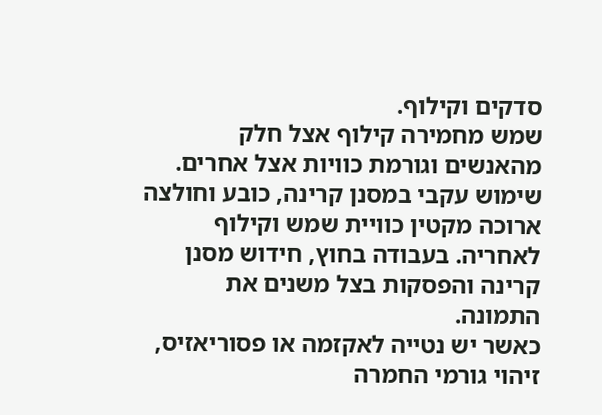סדקים וקילוף.
שמש מחמירה קילוף אצל חלק מהאנשים וגורמת כוויות אצל אחרים. שימוש עקבי במסנן קרינה, כובע וחולצה ארוכה מקטין כוויית שמש וקילוף לאחריה. בעבודה בחוץ, חידוש מסנן קרינה והפסקות בצל משנים את התמונה.
כאשר יש נטייה לאקזמה או פסוריאזיס, זיהוי גורמי החמרה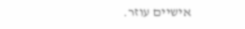אישיים עוזר.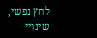לחץ נפשי, שינויי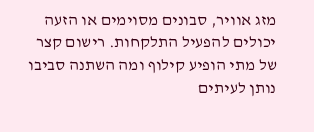מזג אוויר, סבונים מסוימים או הזעה יכולים להפעיל התלקחות. רישום קצר של מתי הופיע קילוף ומה השתנה סביבו נותן לעיתים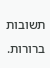תשובות ברורות.